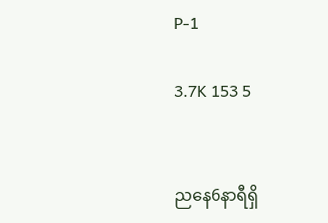P-1

3.7K 153 5


ညနေ6နာရီရှိ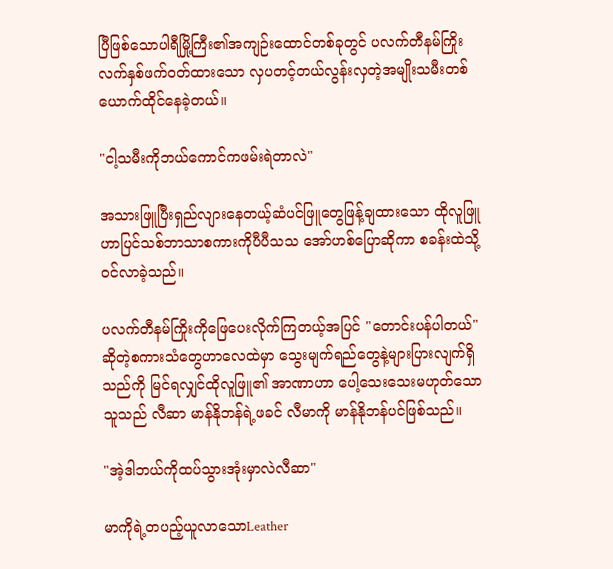ပြီဖြစ်သောပါရီမြို့ကြီး၏အကျဉ်းထောင်တစ်ခုတွင် ပလက်တီနမ်ကြိုးလက်နှစ်ဖက်၀တ်ထားသော လှပတင့်တယ်လွန်းလှတဲ့အမျိုးသမီးတစ်ယောက်ထိုင်နေခဲ့တယ်။

"ငါ့သမီးကိုဘယ်ကောင်ကဖမ်းရဲတာလဲ"

အသားဖြူပြီးရှည်လျားနေတယ့်ဆံပင်ဖြူတွေဖြန့်ချထားသော ထိုလူဖြူဟာပြင်သစ်ဘာသာစကားကိုပီပီသသ အော်ဟစ်ပြောဆိုကာ စခန်းထဲသို့၀င်လာခဲ့သည်။

ပလက်တီနမ်ကြိုးကို‌ဖြေပေးလိုက်ကြတယ့်အပြင် "တောင်းပန်ပါတယ်" ဆိုတဲ့စကားသံတွေဟာလေထဲမှာ ‌သွေးမျက်ရည်တွေနဲ့များပြားလျက်ရှိသည်ကို မြင်ရလျှင်ထိုလူဖြူ၏ အာဏာဟာ ပေါ့သေးသေးမဟုတ်သောသူသည် လီဆာ မာန်နိုဘန်ရဲ့ဖခင် လီမာကို မာန်နိုဘန်ပင်ဖြစ်သည်။

"အဲ့ဒါဘယ်ကိုထပ်သွားအုံးမှာလဲလီဆာ"

မာကိုရဲ့တပည့်ယူလာသောLeather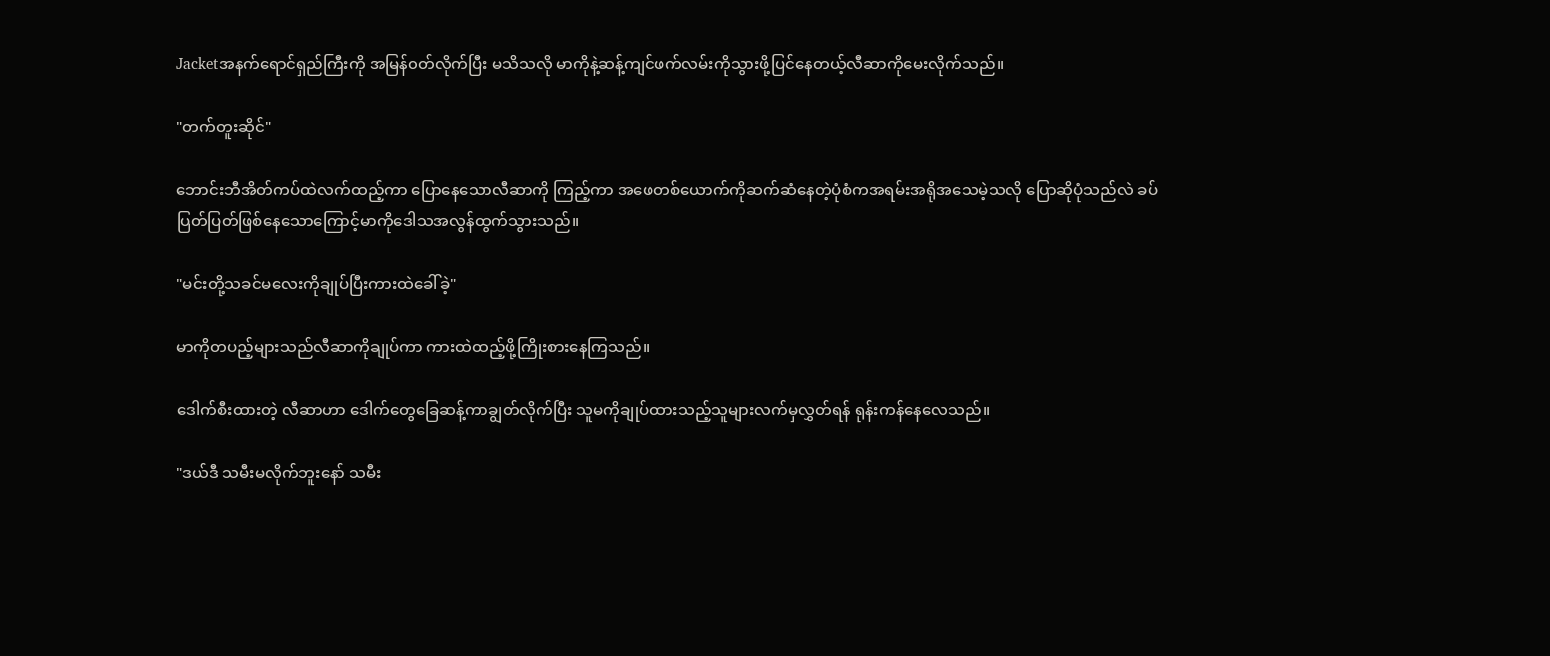Jacketအနက်ရောင်ရှည်ကြီးကို အမြန်၀တ်လိုက်ပြီး မသိသလို မာကိုနဲ့ဆန့်ကျင်ဖက်လမ်းကိုသွားဖို့ပြင်နေတယ့်လီဆာကိုမေးလိုက်သည်။

"တက်တူးဆိုင်"

ဘောင်းဘီအိတ်ကပ်ထဲလက်ထည့်ကာ ပြောနေသောလီဆာကို ကြည့်ကာ အဖေတစ်ယောက်ကိုဆက်ဆံနေတဲ့ပုံစံကအရမ်းအရိုအသေမဲ့သလို ပြောဆိုပုံသည်လဲ ခပ်ပြတ်ပြတ်ဖြစ်နေသောကြောင့်မာကိုဒေါသအလွန်ထွက်သွားသည်။

"မင်းတို့သခင်မလေးကိုချုပ်ပြီးကားထဲခေါ်ခဲ့"

မာကိုတပည့်များသည်လီဆာကိုချုပ်ကာ ကားထဲထည့်ဖို့ကြိုးစားနေကြသည်။

ဒေါက်စီးထားတဲ့ လီဆာဟာ ဒေါက်တွေ‌ခြေဆန့်ကာချွတ်လိုက်ပြီး သူမကိုချုပ်ထားသည့်သူများလက်မှလွှတ်ရန် ရုန်းကန်နေလေသည်။

"ဒယ်ဒီ သမီးမလိုက်ဘူးနော် သမီး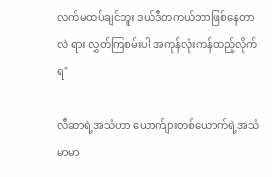လက်မထပ်ချင်ဘူး ဒယ်ဒီတကယ်ဘာဖြစ်နေတာလဲ ‌ရား လွှတ်ကြစမ်းပါ အကုန်လုံးကန်ထည့်လိုက်ရ"

လီဆာရဲ့အသံဟာ ယောက်ျားတစ်ယောက်ရဲ့အသံမာမာ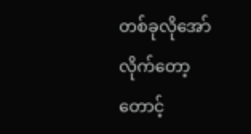တစ်ခုလိုအော်လိုက်တော့ တောင့်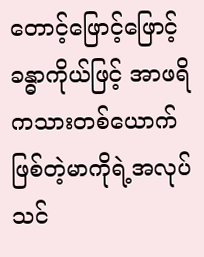တောင့်ဖြောင့်ဖြောင့်ခန္ဓာကိုယ်ဖြင့် အာဖရိကသားတစ်ယောက်ဖြစ်တဲ့မာကိုရဲ့အလုပ်သင်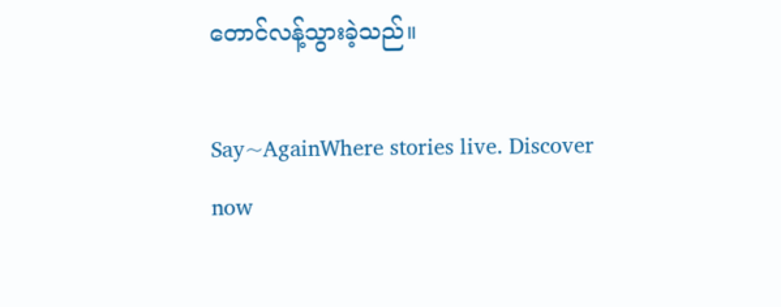တောင်လန့်သွားခဲ့သည်။

Say~AgainWhere stories live. Discover now